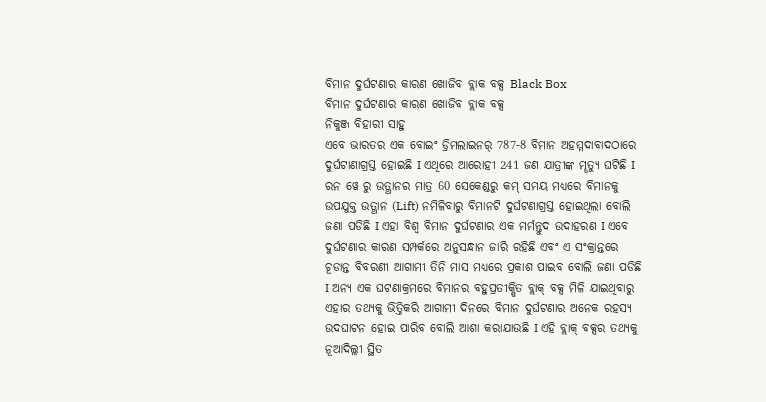ବିମାନ ଦୁର୍ଘଟଣାର କାରଣ ଖୋଜିବ ବ୍ଲାକ ବକ୍ସ Black Box
ବିମାନ ଦୁର୍ଘଟଣାର କାରଣ ଖୋଜିବ ବ୍ଲାକ ବକ୍ସ
ନିକୁଞ୍ଜ ବିହାରୀ ସାହୁ
ଏବେ ଭାରତର ଏକ ବୋଇଂ ଡ୍ରିମଲାଇନର୍ 787-8 ବିମାନ ଅହମ୍ମଦାବାଦଠାରେ ଦୁର୍ଘଟାଣାଗ୍ରସ୍ତ ହୋଇଛି I ଏଥିରେ ଆରୋହୀ 241 ଜଣ ଯାତ୍ରୀଙ୍କ ମୄତ୍ୟୁ ଘଟିଛି I ରନ ୱେ ରୁ ଉତ୍ଥାନର ମାତ୍ର 60 ସେକେଣ୍ଡରୁ କମ୍ ସମୟ ମଧ୍ୟରେ ବିମାନକୁ ଉପଯୁକ୍ତ ଉତ୍ଥାନ (Lift) ନମିଳିବାରୁ ବିମାନଟି ଦୁର୍ଘଟଣାଗ୍ରସ୍ତ ହୋଇଥିଲା ବୋଲି ଜଣା ପଡିଛି I ଏହା ବିଶ୍ୱ ବିମାନ ଦୁର୍ଘଟଣାର ଏକ ମର୍ମନ୍ତୁଦ ଉଦାହରଣ I ଏବେ ଦୁର୍ଘଟଣାର କାରଣ ସମ୍ପର୍କରେ ଅନୁସନ୍ଧାନ ଜାରି ରହିଛି ଏବଂ ଏ ସଂକ୍ରାନ୍ତରେ ଚୂଡାନ୍ତ ବିବରଣୀ ଆଗାମୀ ତିନି ମାସ ମଧ୍ୟରେ ପ୍ରକାଶ ପାଇବ ବୋଲି ଜଣା ପଡିଛି I ଅନ୍ୟ ଏକ ଘଟଣାକ୍ରମରେ ବିମାନର ବହୁପ୍ରତୀକ୍ଷିତ ବ୍ଲାକ୍ ବକ୍ସ ମିଳି ଯାଇଥିବାରୁ ଏହାର ତଥ୍ୟକୁ ଭିତ୍ତିକରି ଆଗାମୀ ଦିନରେ ବିମାନ ଦୁର୍ଘଟଣାର ଅନେକ ରହସ୍ୟ ଉଦଘାଟନ ହୋଇ ପାରିବ ବୋଲି ଆଶା କରାଯାଉଛି I ଏହି ବ୍ଲାକ୍ ବକ୍ସର ତଥ୍ୟକୁ ନୂଆଦିଲ୍ଲୀ ସ୍ଥିତ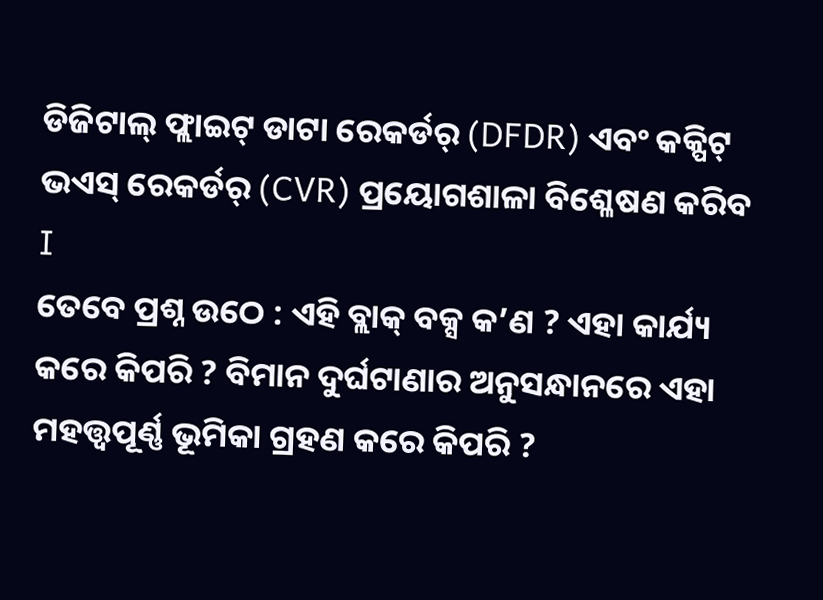ଡିଜିଟାଲ୍ ଫ୍ଲାଇଟ୍ ଡାଟା ରେକର୍ଡର୍ (DFDR) ଏବଂ କକ୍ପିଟ୍ ଭଏସ୍ ରେକର୍ଡର୍ (CVR) ପ୍ରୟୋଗଶାଳା ବିଶ୍ଳେଷଣ କରିବ I
ତେବେ ପ୍ରଶ୍ନ ଉଠେ : ଏହି ବ୍ଲାକ୍ ବକ୍ସ କ’ଣ ? ଏହା କାର୍ଯ୍ୟ କରେ କିପରି ? ବିମାନ ଦୁର୍ଘଟାଣାର ଅନୁସନ୍ଧାନରେ ଏହା ମହତ୍ତ୍ୱପୂର୍ଣ୍ଣ ଭୂମିକା ଗ୍ରହଣ କରେ କିପରି ?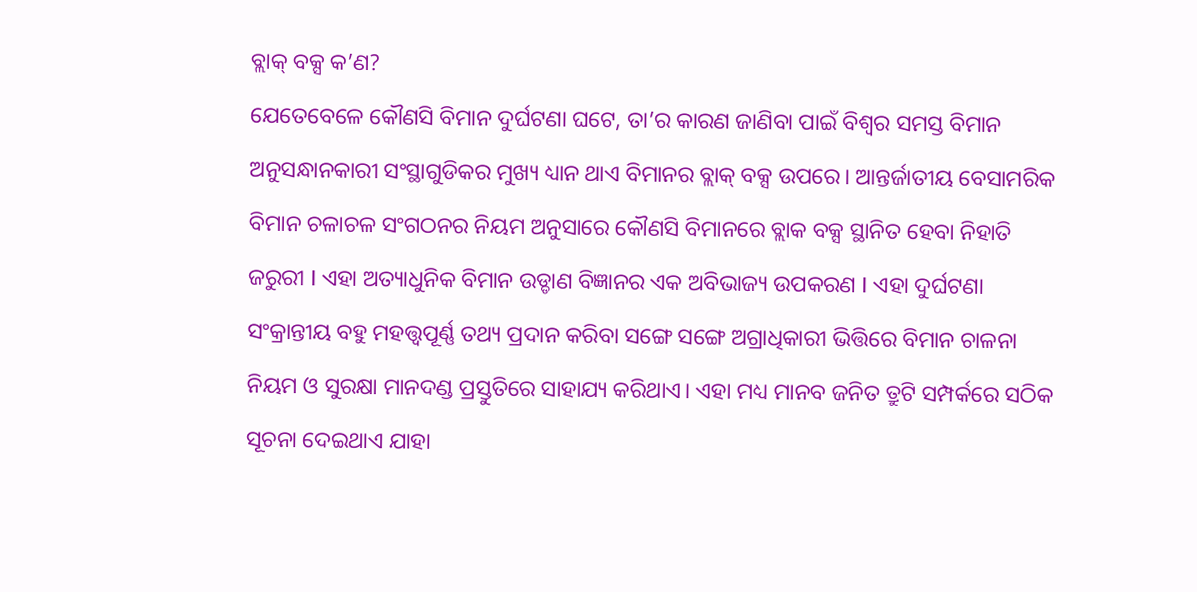ବ୍ଲାକ୍ ବକ୍ସ କ’ଣ?
ଯେତେବେଳେ କୌଣସି ବିମାନ ଦୁର୍ଘଟଣା ଘଟେ, ତା’ର କାରଣ ଜାଣିବା ପାଇଁ ବିଶ୍ୱର ସମସ୍ତ ବିମାନ ଅନୁସନ୍ଧାନକାରୀ ସଂସ୍ଥାଗୁଡିକର ମୁଖ୍ୟ ଧ୍ୟାନ ଥାଏ ବିମାନର ବ୍ଲାକ୍ ବକ୍ସ ଉପରେ। ଆନ୍ତର୍ଜାତୀୟ ବେସାମରିକ ବିମାନ ଚଳାଚଳ ସଂଗଠନର ନିୟମ ଅନୁସାରେ କୌଣସି ବିମାନରେ ବ୍ଲାକ ବକ୍ସ ସ୍ଥାନିତ ହେବା ନିହାତି ଜରୁରୀ I ଏହା ଅତ୍ୟାଧୁନିକ ବିମାନ ଉଡ୍ଡାଣ ବିଜ୍ଞାନର ଏକ ଅବିଭାଜ୍ୟ ଉପକରଣ I ଏହା ଦୁର୍ଘଟଣା ସଂକ୍ରାନ୍ତୀୟ ବହୁ ମହତ୍ତ୍ୱପୂର୍ଣ୍ଣ ତଥ୍ୟ ପ୍ରଦାନ କରିବା ସଙ୍ଗେ ସଙ୍ଗେ ଅଗ୍ରାଧିକାରୀ ଭିତ୍ତିରେ ବିମାନ ଚାଳନା ନିୟମ ଓ ସୁରକ୍ଷା ମାନଦଣ୍ଡ ପ୍ରସ୍ତୁତିରେ ସାହାଯ୍ୟ କରିଥାଏ। ଏହା ମଧ୍ୟ ମାନବ ଜନିତ ତ୍ରୁଟି ସମ୍ପର୍କରେ ସଠିକ ସୂଚନା ଦେଇଥାଏ ଯାହା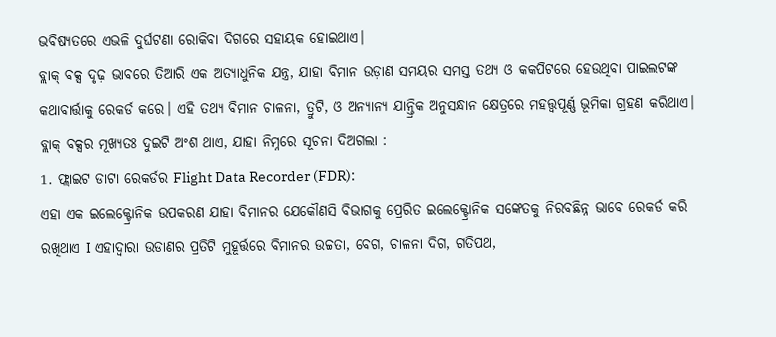ଭବିଷ୍ୟତରେ ଏଭଳି ଦୁର୍ଘଟଣା ରୋକିବା ଦିଗରେ ସହାୟକ ହୋଇଥାଏ।
ବ୍ଲାକ୍ ବକ୍ସ ଦୃଢ଼ ଭାବରେ ତିଆରି ଏକ ଅତ୍ୟାଧୁନିକ ଯନ୍ତ୍ର, ଯାହା ବିମାନ ଉଡ଼ାଣ ସମୟର ସମସ୍ତ ତଥ୍ୟ ଓ କକପିଟରେ ହେଉଥିବା ପାଇଲଟଙ୍କ କଥାବାର୍ତ୍ତାକୁ ରେକର୍ଡ କରେ। ଏହି ତଥ୍ୟ ବିମାନ ଚାଳନା, ତ୍ରୁଟି, ଓ ଅନ୍ୟାନ୍ୟ ଯାନ୍ତ୍ରିକ ଅନୁସନ୍ଧାନ କ୍ଷେତ୍ରରେ ମହତ୍ତ୍ୱପୂର୍ଣ୍ଣ ଭୂମିକା ଗ୍ରହଣ କରିଥାଏ। ବ୍ଲାକ୍ ବକ୍ସର ମୂଖ୍ୟତଃ ଦୁଇଟି ଅଂଶ ଥାଏ, ଯାହା ନିମ୍ନରେ ସୂଚନା ଦିଅଗଲା :
1. ଫ୍ଲାଇଟ ଡାଟା ରେକର୍ଡର Flight Data Recorder (FDR):
ଏହା ଏକ ଇଲେକ୍ଟ୍ରୋନିକ ଉପକରଣ ଯାହା ବିମାନର ଯେକୌଣସି ବିଭାଗକୁ ପ୍ରେରିତ ଇଲେକ୍ଟ୍ରୋନିକ ସଙ୍କେତକୁ ନିରବଛିନ୍ନ ଭାବେ ରେକର୍ଡ କରି ରଖିଥାଏ I ଏହାଦ୍ୱାରା ଉଡାଣର ପ୍ରତିଟି ମୁହୂର୍ତ୍ତରେ ବିମାନର ଉଚ୍ଚତା, ବେଗ, ଚାଳନା ଦିଗ, ଗତିପଥ,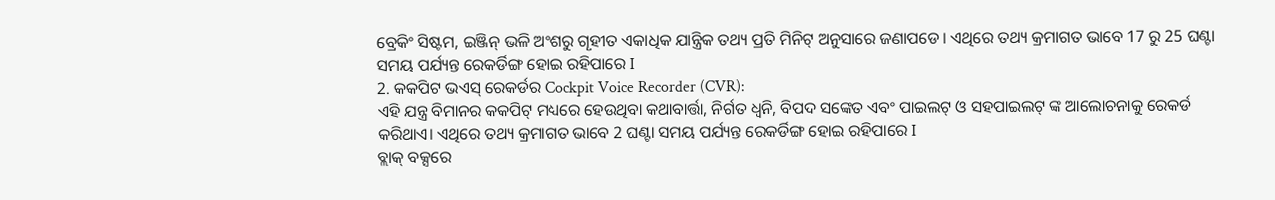ବ୍ରେକିଂ ସିଷ୍ଟମ, ଇଞ୍ଜିନ୍ ଭଳି ଅଂଶରୁ ଗୄହୀତ ଏକାଧିକ ଯାନ୍ତ୍ରିକ ତଥ୍ୟ ପ୍ରତି ମିନିଟ୍ ଅନୁସାରେ ଜଣାପଡେ। ଏଥିରେ ତଥ୍ୟ କ୍ରମାଗତ ଭାବେ 17 ରୁ 25 ଘଣ୍ଟା ସମୟ ପର୍ଯ୍ୟନ୍ତ ରେକର୍ଡିଙ୍ଗ ହୋଇ ରହିପାରେ I
2. କକପିଟ ଭଏସ୍ ରେକର୍ଡର Cockpit Voice Recorder (CVR):
ଏହି ଯନ୍ତ୍ର ବିମାନର କକପିଟ୍ ମଧ୍ୟରେ ହେଉଥିବା କଥାବାର୍ତ୍ତା, ନିର୍ଗତ ଧ୍ୱନି, ବିପଦ ସଙ୍କେତ ଏବଂ ପାଇଲଟ୍ ଓ ସହପାଇଲଟ୍ ଙ୍କ ଆଲୋଚନାକୁ ରେକର୍ଡ କରିଥାଏ। ଏଥିରେ ତଥ୍ୟ କ୍ରମାଗତ ଭାବେ 2 ଘଣ୍ଟା ସମୟ ପର୍ଯ୍ୟନ୍ତ ରେକର୍ଡିଙ୍ଗ ହୋଇ ରହିପାରେ I
ବ୍ଲାକ୍ ବକ୍ସରେ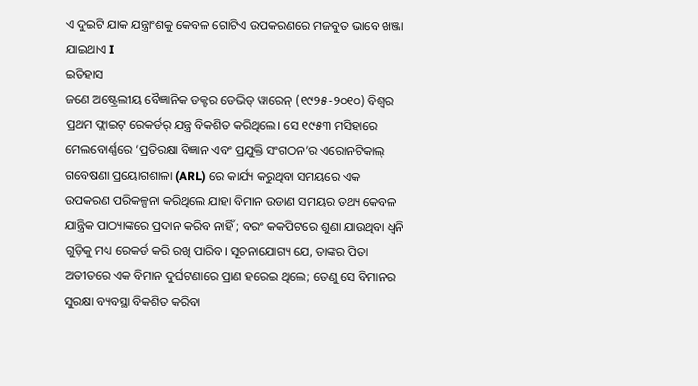ଏ ଦୁଇଟି ଯାକ ଯନ୍ତ୍ରାଂଶକୁ କେବଳ ଗୋଟିଏ ଉପକରଣରେ ମଜବୁତ ଭାବେ ଖଞ୍ଜା ଯାଇଥାଏ I
ଇତିହାସ
ଜଣେ ଅଷ୍ଟ୍ରେଲୀୟ ବୈଜ୍ଞାନିକ ଡକ୍ଟର ଡେଭିଡ୍ ୱାରେନ୍ (୧୯୨୫-୨୦୧୦) ବିଶ୍ୱର ପ୍ରଥମ ଫ୍ଲାଇଟ୍ ରେକର୍ଡର୍ ଯନ୍ତ୍ର ବିକଶିତ କରିଥିଲେ। ସେ ୧୯୫୩ ମସିହାରେ ମେଲବୋର୍ଣ୍ଣରେ ‘ପ୍ରତିରକ୍ଷା ବିଜ୍ଞାନ ଏବଂ ପ୍ରଯୁକ୍ତି ସଂଗଠନ’ର ଏରୋନଟିକାଲ୍ ଗବେଷଣା ପ୍ରୟୋଗଶାଳା (ARL) ରେ କାର୍ଯ୍ୟ କରୁଥିବା ସମୟରେ ଏକ ଉପକରଣ ପରିକଳ୍ପନା କରିଥିଲେ ଯାହା ବିମାନ ଉଡାଣ ସମୟର ତଥ୍ୟ କେବଳ ଯାନ୍ତ୍ରିକ ପାଠ୍ୟାଙ୍କରେ ପ୍ରଦାନ କରିବ ନାହିଁ ; ବରଂ କକପିଟରେ ଶୁଣା ଯାଉଥିବା ଧ୍ୱନି ଗୁଡ଼ିକୁ ମଧ୍ୟ ରେକର୍ଡ କରି ରଖି ପାରିବ। ସୂଚନାଯୋଗ୍ୟ ଯେ, ତାଙ୍କର ପିତା ଅତୀତରେ ଏକ ବିମାନ ଦୁର୍ଘଟଣାରେ ପ୍ରାଣ ହରେଇ ଥିଲେ; ତେଣୁ ସେ ବିମାନର ସୁରକ୍ଷା ବ୍ୟବସ୍ଥା ବିକଶିତ କରିବା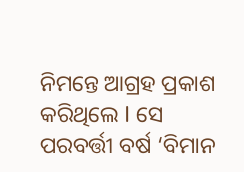ନିମନ୍ତେ ଆଗ୍ରହ ପ୍ରକାଶ କରିଥିଲେ I ସେ ପରବର୍ତ୍ତୀ ବର୍ଷ ‘ବିମାନ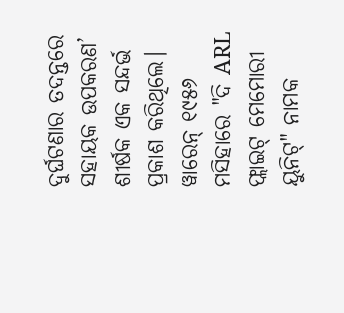ଦୁର୍ଘଟଣାର ତଦନ୍ତରେ ସହାୟକ ଉପକରଣ’ ଶୀର୍ଷକ ଏକ ସନ୍ଦର୍ଭ ପ୍ରକାଶ କରିଥିଲେ।
ୱାରେନ୍ ୧୯୫୬ ମସିହାରେ "ଦି ARL ଫ୍ଲାଇଟ୍ ମେମୋରୀ ୟୁନିଟ୍" ନାମକ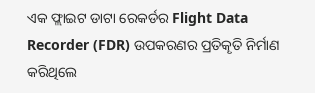ଏକ ଫ୍ଲାଇଟ ଡାଟା ରେକର୍ଡର Flight Data Recorder (FDR) ଉପକରଣର ପ୍ରତିକୄତି ନିର୍ମାଣ କରିଥିଲେ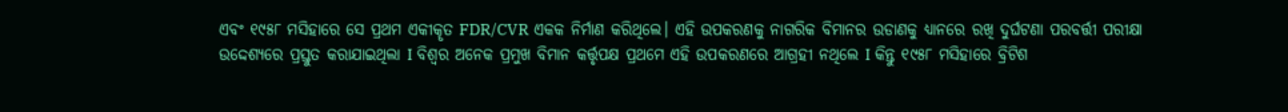ଏବଂ ୧୯୫୮ ମସିହାରେ ସେ ପ୍ରଥମ ଏକୀକୄତ FDR/CVR ଏକକ ନିର୍ମାଣ କରିଥିଲେ। ଏହି ଉପକରଣକୁ ନାଗରିକ ବିମାନର ଉଡାଣକୁ ଧ୍ୟାନରେ ରଖି ଦୁର୍ଘଟଣା ପରବର୍ତ୍ତୀ ପରୀକ୍ଷା ଉଦ୍ଦେଶ୍ୟରେ ପ୍ରସ୍ତୁତ କରାଯାଇଥିଲା I ବିଶ୍ୱର ଅନେକ ପ୍ରମୁଖ ବିମାନ କର୍ତ୍ତୃପକ୍ଷ ପ୍ରଥମେ ଏହି ଉପକରଣରେ ଆଗ୍ରହୀ ନଥିଲେ I କିନ୍ତୁ ୧୯୫୮ ମସିହାରେ ବ୍ରିଟିଶ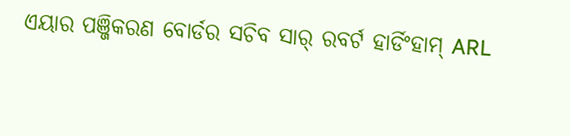ଏୟାର ପଞ୍ଜିକରଣ ବୋର୍ଡର ସଚିବ ସାର୍ ରବର୍ଟ ହାର୍ଡିଂହାମ୍ ARL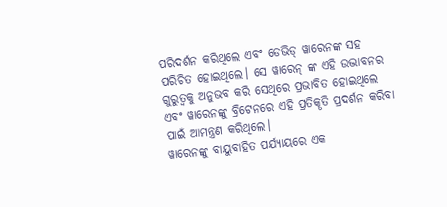ପରିଦର୍ଶନ କରିଥିଲେ ଏବଂ ଡେଭିଡ୍ ୱାରେନଙ୍କ ସହ ପରିଚିତ ହୋଇଥିଲେ। ସେ ୱାରେନ୍ ଙ୍କ ଏହି ଉଦ୍ଭାବନର ଗୁରୁତ୍ୱକୁ ଅନୁଭବ କରି ସେଥିରେ ପ୍ରଭାବିତ ହୋଇଥିଲେ ଏବଂ ୱାରେନଙ୍କୁ ବ୍ରିଟେନରେ ଏହି ପ୍ରତିକୄତି ପ୍ରଦର୍ଶନ କରିବା ପାଇଁ ଆମନ୍ତ୍ରଣ କରିଥିଲେ।
ୱାରେନଙ୍କୁ ବାୟୁବାହିତ ପର୍ଯ୍ୟାୟରେ ଏକ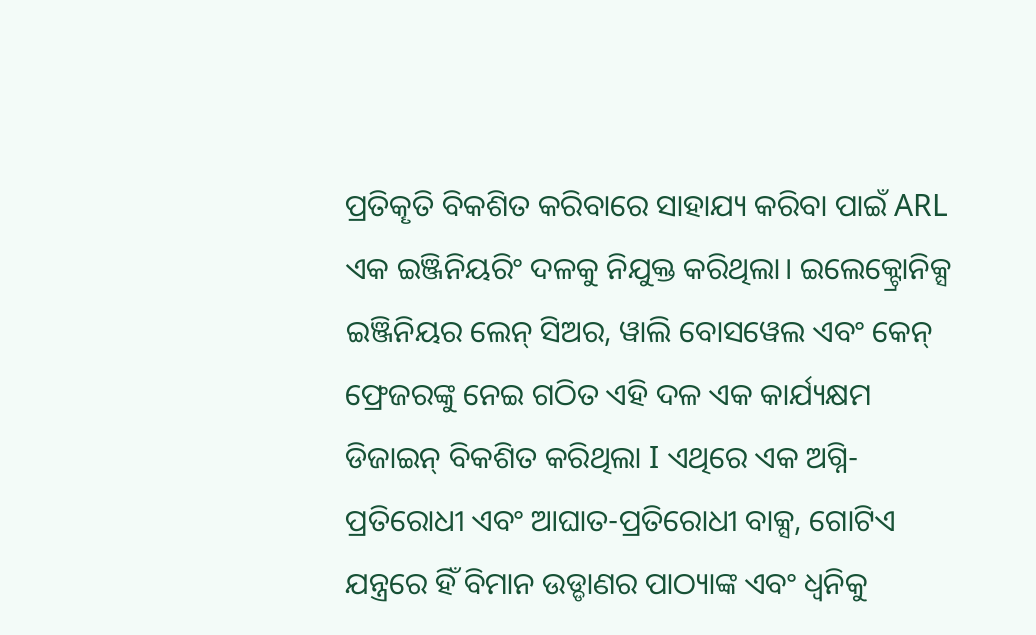ପ୍ରତିକୄତି ବିକଶିତ କରିବାରେ ସାହାଯ୍ୟ କରିବା ପାଇଁ ARL ଏକ ଇଞ୍ଜିନିୟରିଂ ଦଳକୁ ନିଯୁକ୍ତ କରିଥିଲା। ଇଲେକ୍ଟ୍ରୋନିକ୍ସ ଇଞ୍ଜିନିୟର ଲେନ୍ ସିଅର, ୱାଲି ବୋସୱେଲ ଏବଂ କେନ୍ ଫ୍ରେଜରଙ୍କୁ ନେଇ ଗଠିତ ଏହି ଦଳ ଏକ କାର୍ଯ୍ୟକ୍ଷମ ଡିଜାଇନ୍ ବିକଶିତ କରିଥିଲା I ଏଥିରେ ଏକ ଅଗ୍ନି-ପ୍ରତିରୋଧୀ ଏବଂ ଆଘାତ-ପ୍ରତିରୋଧୀ ବାକ୍ସ, ଗୋଟିଏ ଯନ୍ତ୍ରରେ ହିଁ ବିମାନ ଉଡ୍ଡାଣର ପାଠ୍ୟାଙ୍କ ଏବଂ ଧ୍ୱନିକୁ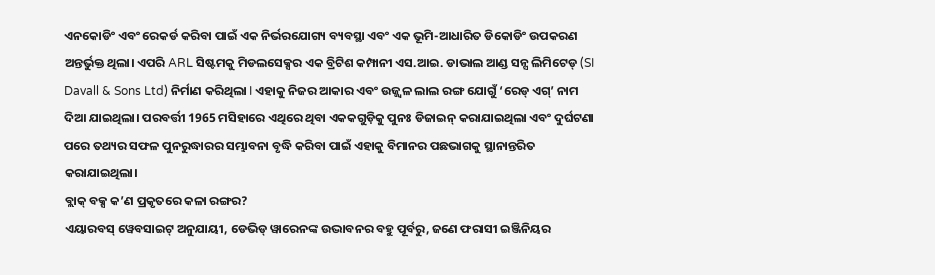ଏନକୋଡିଂ ଏବଂ ରେକର୍ଡ କରିବା ପାଇଁ ଏକ ନିର୍ଭରଯୋଗ୍ୟ ବ୍ୟବସ୍ଥା ଏବଂ ଏକ ଭୂମି-ଆଧାରିତ ଡିକୋଡିଂ ଉପକରଣ ଅନ୍ତର୍ଭୁକ୍ତ ଥିଲା। ଏପରି ARL ସିଷ୍ଟମକୁ ମିଡଲସେକ୍ସର ଏକ ବ୍ରିଟିଶ କମ୍ପାନୀ ଏସ.ଆଇ. ଡାଭାଲ ଆଣ୍ଡ ସନ୍ସ ଲିମିଟେଡ୍ (SI Davall & Sons Ltd) ନିର୍ମାଣ କରିଥିଲା I ଏହାକୁ ନିଜର ଆକାର ଏବଂ ଉଜ୍ଜ୍ୱଳ ଲାଲ ରଙ୍ଗ ଯୋଗୁଁ ‘ରେଡ୍ ଏଗ୍’ ନାମ ଦିଆ ଯାଇଥିଲା। ପରବର୍ତ୍ତୀ 1965 ମସିହାରେ ଏଥିରେ ଥିବା ଏକକଗୁଡ଼ିକୁ ପୁନଃ ଡିଜାଇନ୍ କରାଯାଇଥିଲା ଏବଂ ଦୁର୍ଘଟଣା ପରେ ତଥ୍ୟର ସଫଳ ପୁନରୁଦ୍ଧାରର ସମ୍ଭାବନା ବୃଦ୍ଧି କରିବା ପାଇଁ ଏହାକୁ ବିମାନର ପଛଭାଗକୁ ସ୍ଥାନାନ୍ତରିତ କରାଯାଇଥିଲା।
ବ୍ଲାକ୍ ବକ୍ସ କ’ଣ ପ୍ରକୃତରେ କଳା ରଙ୍ଗର?
ଏୟାରବସ୍ ୱେବସାଇଟ୍ ଅନୁଯାୟୀ, ଡେଭିଡ୍ ୱାରେନଙ୍କ ଉଦ୍ଭାବନର ବହୁ ପୂର୍ବରୁ, ଜଣେ ଫରାସୀ ଇଞ୍ଜିନିୟର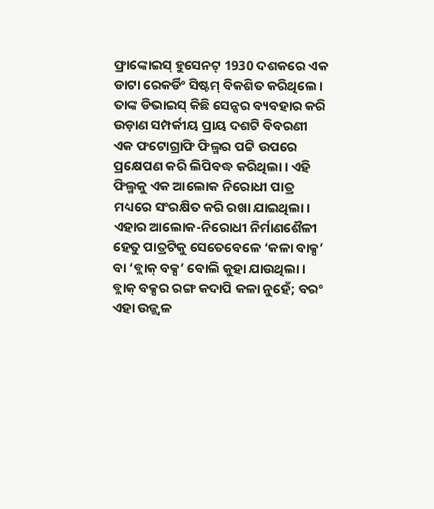ଫ୍ରାଙ୍କୋଇସ୍ ହୁସେନଟ୍ 1930 ଦଶକରେ ଏକ ଡାଟା ରେକର୍ଡିଂ ସିଷ୍ଟମ୍ ବିକଶିତ କରିଥିଲେ। ତାଙ୍କ ଡିଭାଇସ୍ କିଛି ସେନ୍ସର ବ୍ୟବହାର କରି ଉଡ଼ାଣ ସମ୍ପର୍କୀୟ ପ୍ରାୟ ଦଶଟି ବିବରଣୀ ଏକ ଫଟୋଗ୍ରାଫି ଫିଲ୍ମର ପଟ୍ଟି ଉପରେ ପ୍ରକ୍ଷେପଣ କରି ଲିପିବଦ୍ଧ କରିଥିଲା। ଏହି ଫିଲ୍ମକୁ ଏକ ଆଲୋକ ନିରୋଧୀ ପାତ୍ର ମଧ୍ୟରେ ସଂରକ୍ଷିତ କରି ରଖା ଯାଇଥିଲା। ଏହାର ଆଲୋକ-ନିରୋଧୀ ନିର୍ମାଣଶୈଳୀ ହେତୁ ପାତ୍ରଟିକୁ ସେତେବେଳେ ‘କଳା ବାକ୍ସ’ ବା ‘ବ୍ଲାକ୍ ବକ୍ସ’ ବୋଲି କୁହା ଯାଉଥିଲା।
ବ୍ଲାକ୍ ବକ୍ସର ରଙ୍ଗ କଦାପି କଳା ନୁହେଁ; ବରଂ ଏହା ଉଜ୍ଜ୍ୱଳ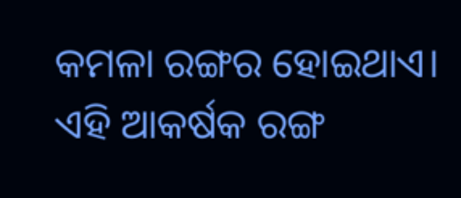କମଳା ରଙ୍ଗର ହୋଇଥାଏ। ଏହି ଆକର୍ଷକ ରଙ୍ଗ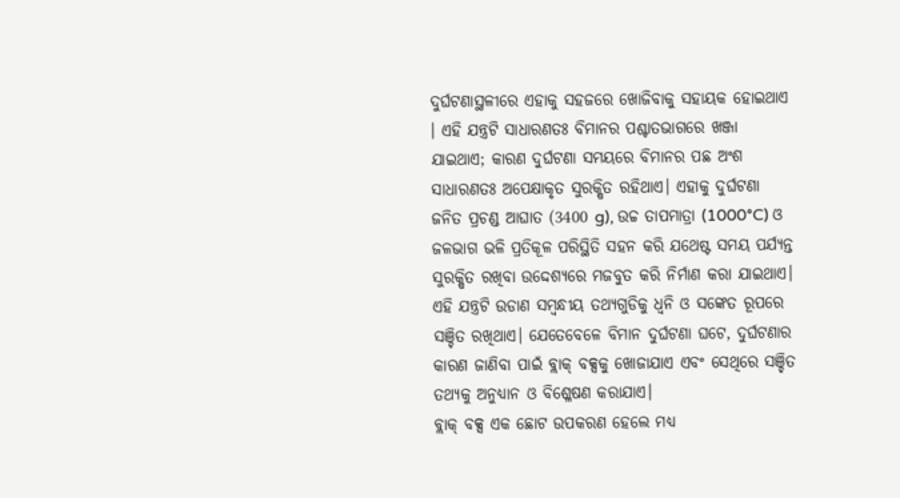ଦୁର୍ଘଟଣାସ୍ଥଳୀରେ ଏହାକୁ ସହଜରେ ଖୋଜିବାକୁ ସହାୟକ ହୋଇଥାଏ । ଏହି ଯନ୍ତ୍ରଟି ସାଧାରଣତଃ ବିମାନର ପଶ୍ଚାତଭାଗରେ ଖଞ୍ଜା ଯାଇଥାଏ; କାରଣ ଦୁର୍ଘଟଣା ସମୟରେ ବିମାନର ପଛ ଅଂଶ ସାଧାରଣତଃ ଅପେକ୍ଷାକୃତ ସୁରକ୍ଷିତ ରହିଥାଏ। ଏହାକୁ ଦୁର୍ଘଟଣା ଜନିତ ପ୍ରଚଣ୍ଡ ଆଘାତ (3400 g), ଉଚ୍ଚ ତାପମାତ୍ରା (1000°C) ଓ ଜଳଭାଗ ଭଳି ପ୍ରତିକୂଳ ପରିସ୍ଥିତି ସହନ କରି ଯଥେଷ୍ଟ ସମୟ ପର୍ଯ୍ୟନ୍ତ ସୁରକ୍ଷିତ ରଖିବା ଉଦ୍ଦେଶ୍ୟରେ ମଜବୁତ କରି ନିର୍ମାଣ କରା ଯାଇଥାଏ। ଏହି ଯନ୍ତ୍ରଟି ଉଡାଣ ସମ୍ବନ୍ଧୀୟ ତଥ୍ୟଗୁଡିକୁ ଧ୍ୱନି ଓ ସଙ୍କେତ ରୂପରେ ସଞ୍ଚିତ ରଖିଥାଏ। ଯେତେବେଳେ ବିମାନ ଦୁର୍ଘଟଣା ଘଟେ, ଦୁର୍ଘଟଣାର କାରଣ ଜାଣିବା ପାଇଁ ବ୍ଲାକ୍ ବକ୍ସକୁ ଖୋଜାଯାଏ ଏବଂ ସେଥିରେ ସଞ୍ଚିତ ତଥ୍ୟକୁ ଅନୁଧ୍ୟାନ ଓ ବିଶ୍ଳେଷଣ କରାଯାଏ।
ବ୍ଲାକ୍ ବକ୍ସ ଏକ ଛୋଟ ଉପକରଣ ହେଲେ ମଧ୍ୟ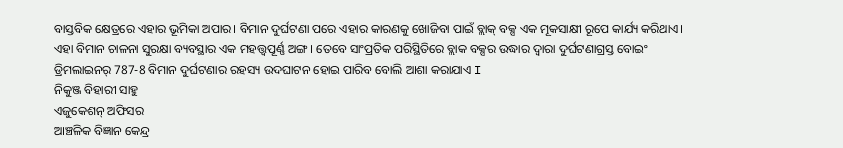ବାସ୍ତବିକ କ୍ଷେତ୍ରରେ ଏହାର ଭୂମିକା ଅପାର। ବିମାନ ଦୁର୍ଘଟଣା ପରେ ଏହାର କାରଣକୁ ଖୋଜିବା ପାଇଁ ବ୍ଲାକ୍ ବକ୍ସ ଏକ ମୂକସାକ୍ଷୀ ରୂପେ କାର୍ଯ୍ୟ କରିଥାଏ। ଏହା ବିମାନ ଚାଳନା ସୁରକ୍ଷା ବ୍ୟବସ୍ଥାର ଏକ ମହତ୍ତ୍ୱପୂର୍ଣ୍ଣ ଅଙ୍ଗ । ତେବେ ସାଂପ୍ରତିକ ପରିସ୍ଥିତିରେ ବ୍ଲାକ ବକ୍ସର ଉଦ୍ଧାର ଦ୍ୱାରା ଦୁର୍ଘଟଣାଗ୍ରସ୍ତ ବୋଇଂ ଡ୍ରିମଲାଇନର୍ 787-8 ବିମାନ ଦୁର୍ଘଟଣାର ରହସ୍ୟ ଉଦଘାଟନ ହୋଇ ପାରିବ ବୋଲି ଆଶା କରାଯାଏ I
ନିକୁଞ୍ଜ ବିହାରୀ ସାହୁ
ଏଜୁକେଶନ୍ ଅଫିସର
ଆଞ୍ଚଳିକ ବିଜ୍ଞାନ କେନ୍ଦ୍ର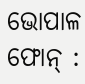ଭୋପାଳ
ଫୋନ୍ :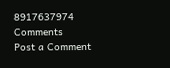8917637974
Comments
Post a Comment